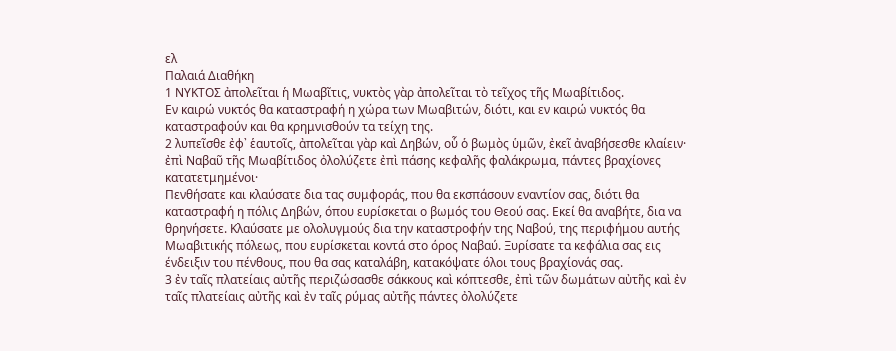ελ
Παλαιά Διαθήκη
1 ΝΥΚΤΟΣ ἀπολεῖται ἡ Μωαβῖτις, νυκτὸς γὰρ ἀπολεῖται τὸ τεῖχος τῆς Μωαβίτιδος.
Εν καιρώ νυκτός θα καταστραφή η χώρα των Μωαβιτών, διότι, και εν καιρώ νυκτός θα καταστραφούν και θα κρημνισθούν τα τείχη της.
2 λυπεῖσθε ἐφ᾿ ἑαυτοῖς, ἀπολεῖται γὰρ καὶ Δηβών, οὗ ὁ βωμὸς ὑμῶν, ἐκεῖ ἀναβήσεσθε κλαίειν· ἐπὶ Ναβαῦ τῆς Μωαβίτιδος ὀλολύζετε ἐπὶ πάσης κεφαλῆς φαλάκρωμα, πάντες βραχίονες κατατετμημένοι·
Πενθήσατε και κλαύσατε δια τας συμφοράς, που θα εκσπάσουν εναντίον σας, διότι θα καταστραφή η πόλις Δηβών, όπου ευρίσκεται ο βωμός του Θεού σας. Εκεί θα αναβήτε, δια να θρηνήσετε. Κλαύσατε με ολολυγμούς δια την καταστροφήν της Ναβού, της περιφήμου αυτής Μωαβιτικής πόλεως, που ευρίσκεται κοντά στο όρος Ναβαύ. Ξυρίσατε τα κεφάλια σας εις ένδειξιν του πένθους, που θα σας καταλάβη, κατακόψατε όλοι τους βραχίονάς σας.
3 ἐν ταῖς πλατείαις αὐτῆς περιζώσασθε σάκκους καὶ κόπτεσθε, ἐπὶ τῶν δωμάτων αὐτῆς καὶ ἐν ταῖς πλατείαις αὐτῆς καὶ ἐν ταῖς ρύμας αὐτῆς πάντες ὀλολύζετε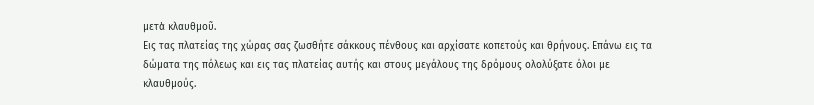μετὰ κλαυθμοῦ.
Εις τας πλατείας της χώρας σας ζωσθήτε σάκκους πένθους και αρχίσατε κοπετούς και θρήνους. Επάνω εις τα δώματα της πόλεως και εις τας πλατείας αυτής και στους μεγάλους της δρόμους ολολύξατε όλοι με κλαυθμούς.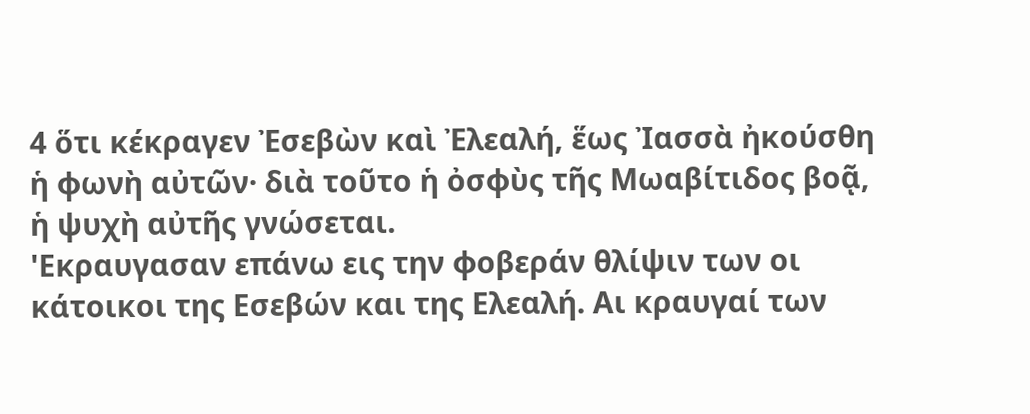4 ὅτι κέκραγεν Ἐσεβὼν καὶ Ἐλεαλή, ἕως Ἰασσὰ ἠκούσθη ἡ φωνὴ αὐτῶν· διὰ τοῦτο ἡ ὀσφὺς τῆς Μωαβίτιδος βοᾷ, ἡ ψυχὴ αὐτῆς γνώσεται.
'Εκραυγασαν επάνω εις την φοβεράν θλίψιν των οι κάτοικοι της Εσεβών και της Ελεαλή. Αι κραυγαί των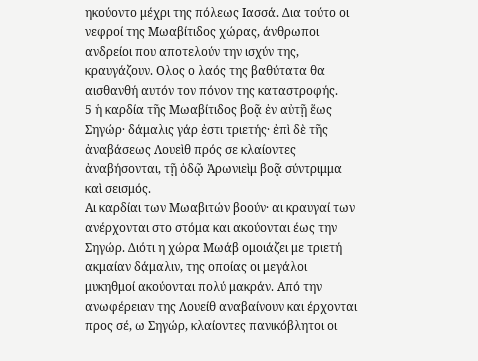ηκούοντο μέχρι της πόλεως Ιασσά. Δια τούτο οι νεφροί της Μωαβίτιδος χώρας, άνθρωποι ανδρείοι που αποτελούν την ισχύν της, κραυγάζουν. Ολος ο λαός της βαθύτατα θα αισθανθή αυτόν τον πόνον της καταστροφής.
5 ἡ καρδία τῆς Μωαβίτιδος βοᾷ ἐν αὐτῇ ἕως Σηγώρ· δάμαλις γάρ ἐστι τριετής· ἐπὶ δὲ τῆς ἀναβάσεως Λουεὶθ πρός σε κλαίοντες ἀναβήσονται, τῇ ὁδῷ Ἀρωνιεὶμ βοᾷ σύντριμμα καὶ σεισμός.
Αι καρδίαι των Μωαβιτών βοούν· αι κραυγαί των ανέρχονται στο στόμα και ακούονται έως την Σηγώρ. Διότι η χώρα Μωάβ ομοιάζει με τριετή ακμαίαν δάμαλιν, της οποίας οι μεγάλοι μυκηθμοί ακούονται πολύ μακράν. Από την ανωφέρειαν της Λουείθ αναβαίνουν και έρχονται προς σέ, ω Σηγώρ, κλαίοντες πανικόβλητοι οι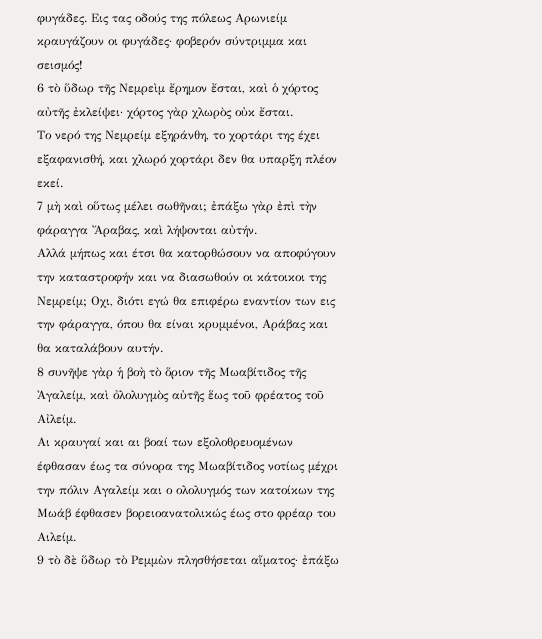φυγάδες. Εις τας οδούς της πόλεως Αρωνιείμ κραυγάζουν οι φυγάδες· φοβερόν σύντριμμα και σεισμός!
6 τὸ ὕδωρ τῆς Νεμρεὶμ ἔρημον ἔσται, καὶ ὁ χόρτος αὐτῆς ἐκλείψει· χόρτος γὰρ χλωρὸς οὐκ ἔσται.
Το νερό της Νεμρείμ εξηράνθη, το χορτάρι της έχει εξαφανισθή, και χλωρό χορτάρι δεν θα υπαρξη πλέον εκεί.
7 μὴ καὶ οὕτως μέλει σωθῆναι; ἐπάξω γὰρ ἐπὶ τὴν φάραγγα Ἄραβας, καὶ λήψονται αὐτήν.
Αλλά μήπως και έτσι θα κατορθώσουν να αποφύγουν την καταστροφήν και να διασωθούν οι κάτοικοι της Νεμρείμ; Οχι, διότι εγώ θα επιφέρω εναντίον των εις την φάραγγα, όπου θα είναι κρυμμένοι, Αράβας και θα καταλάβουν αυτήν.
8 συνῆψε γὰρ ἡ βοὴ τὸ ὅριον τῆς Μωαβίτιδος τῆς Ἀγαλείμ, καὶ ὀλολυγμὸς αὐτῆς ἕως τοῦ φρέατος τοῦ Αἰλείμ.
Αι κραυγαί και αι βοαί των εξολοθρευομένων έφθασαν έως τα σύνορα της Μωαβίτιδος νοτίως μέχρι την πόλιν Αγαλείμ και ο ολολυγμός των κατοίκων της Μωάβ έφθασεν βορειοανατολικώς έως στο φρέαρ του Αιλείμ.
9 τὸ δὲ ὕδωρ τὸ Ρεμμὼν πλησθήσεται αἵματος· ἐπάξω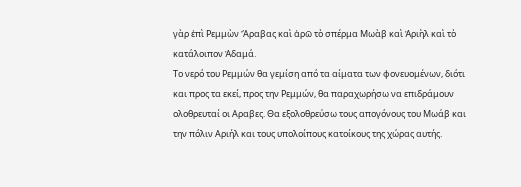γὰρ ἐπὶ Ρεμμὼν Ἄραβας καὶ ἀρῶ τὸ σπέρμα Μωὰβ καὶ Ἀριὴλ καὶ τὸ κατάλοιπον Ἀδαμά.
Το νερό του Ρεμμών θα γεμίση από τα αίματα των φονευομένων, διότι και προς τα εκεί, προς την Ρεμμών, θα παραχωρήσω να επιδράμουν ολοθρευταί οι Αραβες. Θα εξολοθρεύσω τους απογόνους του Μωάβ και την πόλιν Αριήλ και τους υπολοίπους κατοίκους της χώρας αυτής.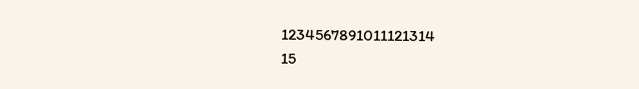1234567891011121314
15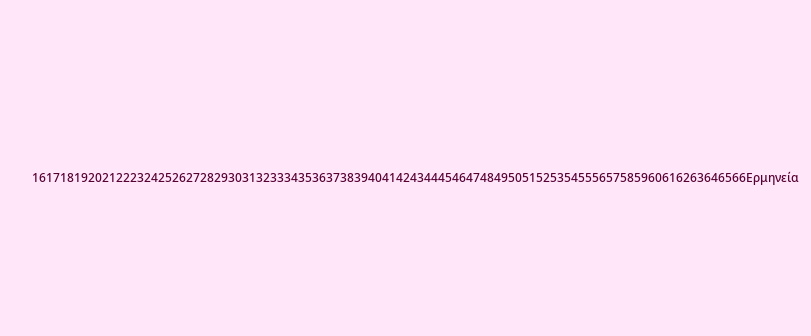161718192021222324252627282930313233343536373839404142434445464748495051525354555657585960616263646566Ερμηνεία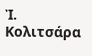Ἰ. Κολιτσάρα